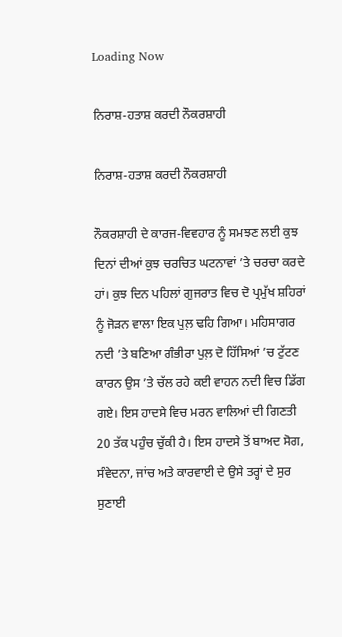Loading Now

ਨਿਰਾਸ਼-ਹਤਾਸ਼ ਕਰਦੀ ਨੌਕਰਸ਼ਾਹੀ

ਨਿਰਾਸ਼-ਹਤਾਸ਼ ਕਰਦੀ ਨੌਕਰਸ਼ਾਹੀ

ਨੌਕਰਸ਼ਾਹੀ ਦੇ ਕਾਰਜ-ਵਿਵਹਾਰ ਨੂੰ ਸਮਝਣ ਲਈ ਕੁਝ ਦਿਨਾਂ ਦੀਆਂ ਕੁਝ ਚਰਚਿਤ ਘਟਨਾਵਾਂ ’ਤੇ ਚਰਚਾ ਕਰਦੇ ਹਾਂ। ਕੁਝ ਦਿਨ ਪਹਿਲਾਂ ਗੁਜਰਾਤ ਵਿਚ ਦੋ ਪ੍ਰਮੁੱਖ ਸ਼ਹਿਰਾਂ ਨੂੰ ਜੋੜਨ ਵਾਲਾ ਇਕ ਪੁਲ਼ ਢਹਿ ਗਿਆ। ਮਹਿਸਾਗਰ ਨਦੀ ’ਤੇ ਬਣਿਆ ਗੰਭੀਰਾ ਪੁਲ਼ ਦੋ ਹਿੱਸਿਆਂ ’ਚ ਟੁੱਟਣ ਕਾਰਨ ਉਸ ’ਤੇ ਚੱਲ ਰਹੇ ਕਈ ਵਾਹਨ ਨਦੀ ਵਿਚ ਡਿੱਗ ਗਏ। ਇਸ ਹਾਦਸੇ ਵਿਚ ਮਰਨ ਵਾਲਿਆਂ ਦੀ ਗਿਣਤੀ 20 ਤੱਕ ਪਹੁੰਚ ਚੁੱਕੀ ਹੈ। ਇਸ ਹਾਦਸੇ ਤੋਂ ਬਾਅਦ ਸੋਗ, ਸੰਵੇਦਨਾ, ਜਾਂਚ ਅਤੇ ਕਾਰਵਾਈ ਦੇ ਉਸੇ ਤਰ੍ਹਾਂ ਦੇ ਸੁਰ ਸੁਣਾਈ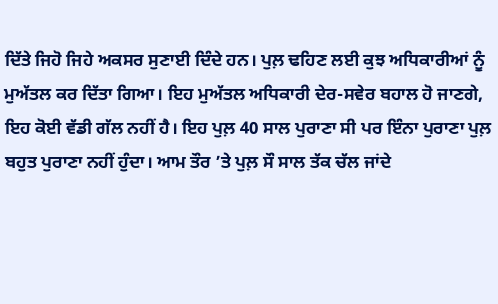ਦਿੱਤੇ ਜਿਹੋ ਜਿਹੇ ਅਕਸਰ ਸੁਣਾਈ ਦਿੰਦੇ ਹਨ। ਪੁਲ਼ ਢਹਿਣ ਲਈ ਕੁਝ ਅਧਿਕਾਰੀਆਂ ਨੂੰ ਮੁਅੱਤਲ ਕਰ ਦਿੱਤਾ ਗਿਆ। ਇਹ ਮੁਅੱਤਲ ਅਧਿਕਾਰੀ ਦੇਰ-ਸਵੇਰ ਬਹਾਲ ਹੋ ਜਾਣਗੇ, ਇਹ ਕੋਈ ਵੱਡੀ ਗੱਲ ਨਹੀਂ ਹੈ। ਇਹ ਪੁਲ਼ 40 ਸਾਲ ਪੁਰਾਣਾ ਸੀ ਪਰ ਇੰਨਾ ਪੁਰਾਣਾ ਪੁਲ਼ ਬਹੁਤ ਪੁਰਾਣਾ ਨਹੀਂ ਹੁੰਦਾ। ਆਮ ਤੌਰ ’ਤੇ ਪੁਲ਼ ਸੌ ਸਾਲ ਤੱਕ ਚੱਲ ਜਾਂਦੇ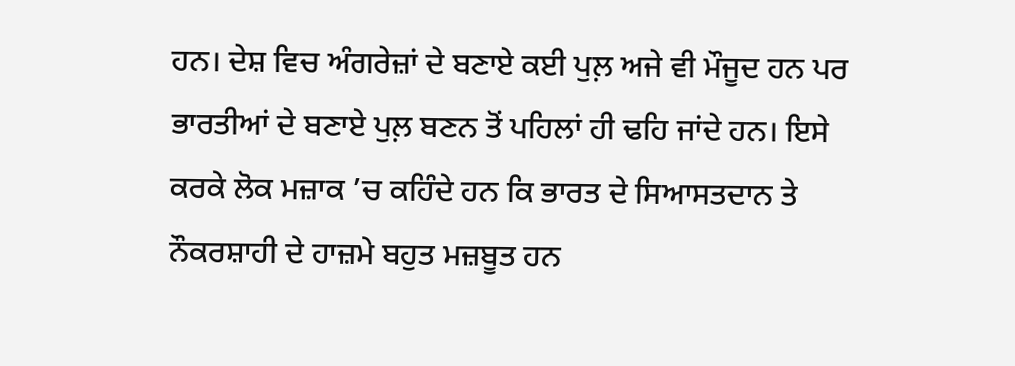ਹਨ। ਦੇਸ਼ ਵਿਚ ਅੰਗਰੇਜ਼ਾਂ ਦੇ ਬਣਾਏ ਕਈ ਪੁਲ਼ ਅਜੇ ਵੀ ਮੌਜੂਦ ਹਨ ਪਰ ਭਾਰਤੀਆਂ ਦੇ ਬਣਾਏ ਪੁਲ਼ ਬਣਨ ਤੋਂ ਪਹਿਲਾਂ ਹੀ ਢਹਿ ਜਾਂਦੇ ਹਨ। ਇਸੇ ਕਰਕੇ ਲੋਕ ਮਜ਼ਾਕ ’ਚ ਕਹਿੰਦੇ ਹਨ ਕਿ ਭਾਰਤ ਦੇ ਸਿਆਸਤਦਾਨ ਤੇ ਨੌਕਰਸ਼ਾਹੀ ਦੇ ਹਾਜ਼ਮੇ ਬਹੁਤ ਮਜ਼ਬੂਤ ਹਨ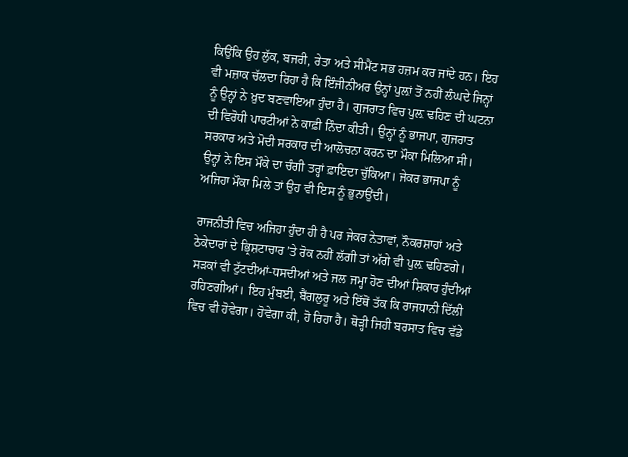ਕਿਉਂਕਿ ਉਹ ਲੁੱਕ, ਬਜਰੀ, ਰੇਤਾ ਅਤੇ ਸੀਮੈਂਟ ਸਭ ਹਜ਼ਮ ਕਰ ਜਾਂਦੇ ਹਨ। ਇਹ ਵੀ ਮਜ਼ਾਕ ਚੱਲਦਾ ਰਿਹਾ ਹੈ ਕਿ ਇੰਜੀਨੀਅਰ ਉਨ੍ਹਾਂ ਪੁਲ਼ਾਂ ਤੋਂ ਨਹੀਂ ਲੰਘਦੇ ਜਿਨ੍ਹਾਂ ਨੂੰ ਉਨ੍ਹਾਂ ਨੇ ਖ਼ੁਦ ਬਣਵਾਇਆ ਹੁੰਦਾ ਹੈ। ਗੁਜਰਾਤ ਵਿਚ ਪੁਲ਼ ਢਹਿਣ ਦੀ ਘਟਨਾ ਦੀ ਵਿਰੋਧੀ ਪਾਰਟੀਆਂ ਨੇ ਕਾਫ਼ੀ ਨਿੰਦਾ ਕੀਤੀ। ਉਨ੍ਹਾਂ ਨੂੰ ਭਾਜਪਾ, ਗੁਜਰਾਤ ਸਰਕਾਰ ਅਤੇ ਮੋਦੀ ਸਰਕਾਰ ਦੀ ਆਲੋਚਨਾ ਕਰਨ ਦਾ ਮੌਕਾ ਮਿਲਿਆ ਸੀ। ਉਨ੍ਹਾਂ ਨੇ ਇਸ ਮੌਕੇ ਦਾ ਚੰਗੀ ਤਰ੍ਹਾਂ ਫ਼ਾਇਦਾ ਚੁੱਕਿਆ। ਜੇਕਰ ਭਾਜਪਾ ਨੂੰ ਅਜਿਹਾ ਮੌਕਾ ਮਿਲੇ ਤਾਂ ਉਹ ਵੀ ਇਸ ਨੂੰ ਭੁਨਾਉਂਦੀ।

ਰਾਜਨੀਤੀ ਵਿਚ ਅਜਿਹਾ ਹੁੰਦਾ ਹੀ ਹੈ ਪਰ ਜੇਕਰ ਨੇਤਾਵਾਂ, ਨੌਕਰਸ਼ਾਹਾਂ ਅਤੇ ਠੇਕੇਦਾਰਾਂ ਦੇ ਭ੍ਰਿਸ਼ਟਾਚਾਰ ’ਤੇ ਰੋਕ ਨਹੀਂ ਲੱਗੀ ਤਾਂ ਅੱਗੇ ਵੀ ਪੁਲ਼ ਢਹਿਣਗੇ। ਸੜਕਾਂ ਵੀ ਟੁੱਟਦੀਆਂ-ਧਸਦੀਆਂ ਅਤੇ ਜਲ ਜਮ੍ਹਾ ਹੋਣ ਦੀਆਂ ਸ਼ਿਕਾਰ ਹੁੰਦੀਆਂ ਰਹਿਣਗੀਆਂ। ਇਹ ਮੁੰਬਈ, ਬੈਂਗਲੁਰੂ ਅਤੇ ਇੱਥੋਂ ਤੱਕ ਕਿ ਰਾਜਧਾਨੀ ਦਿੱਲੀ ਵਿਚ ਵੀ ਹੋਵੇਗਾ। ਹੋਵੇਗਾ ਕੀ, ਹੋ ਰਿਹਾ ਹੈ। ਥੋੜ੍ਹੀ ਜਿਹੀ ਬਰਸਾਤ ਵਿਚ ਵੱਡੇ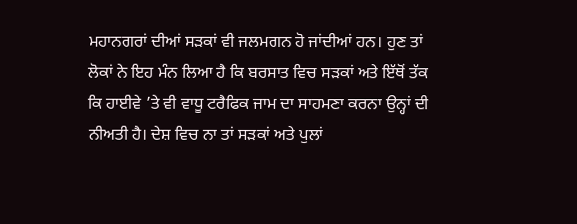ਮਹਾਨਗਰਾਂ ਦੀਆਂ ਸੜਕਾਂ ਵੀ ਜਲਮਗਨ ਹੋ ਜਾਂਦੀਆਂ ਹਨ। ਹੁਣ ਤਾਂ ਲੋਕਾਂ ਨੇ ਇਹ ਮੰਨ ਲਿਆ ਹੈ ਕਿ ਬਰਸਾਤ ਵਿਚ ਸੜਕਾਂ ਅਤੇ ਇੱਥੋਂ ਤੱਕ ਕਿ ਹਾਈਵੇ ’ਤੇ ਵੀ ਵਾਧੂ ਟਰੈਫਿਕ ਜਾਮ ਦਾ ਸਾਹਮਣਾ ਕਰਨਾ ਉਨ੍ਹਾਂ ਦੀ ਨੀਅਤੀ ਹੈ। ਦੇਸ਼ ਵਿਚ ਨਾ ਤਾਂ ਸੜਕਾਂ ਅਤੇ ਪੁਲਾਂ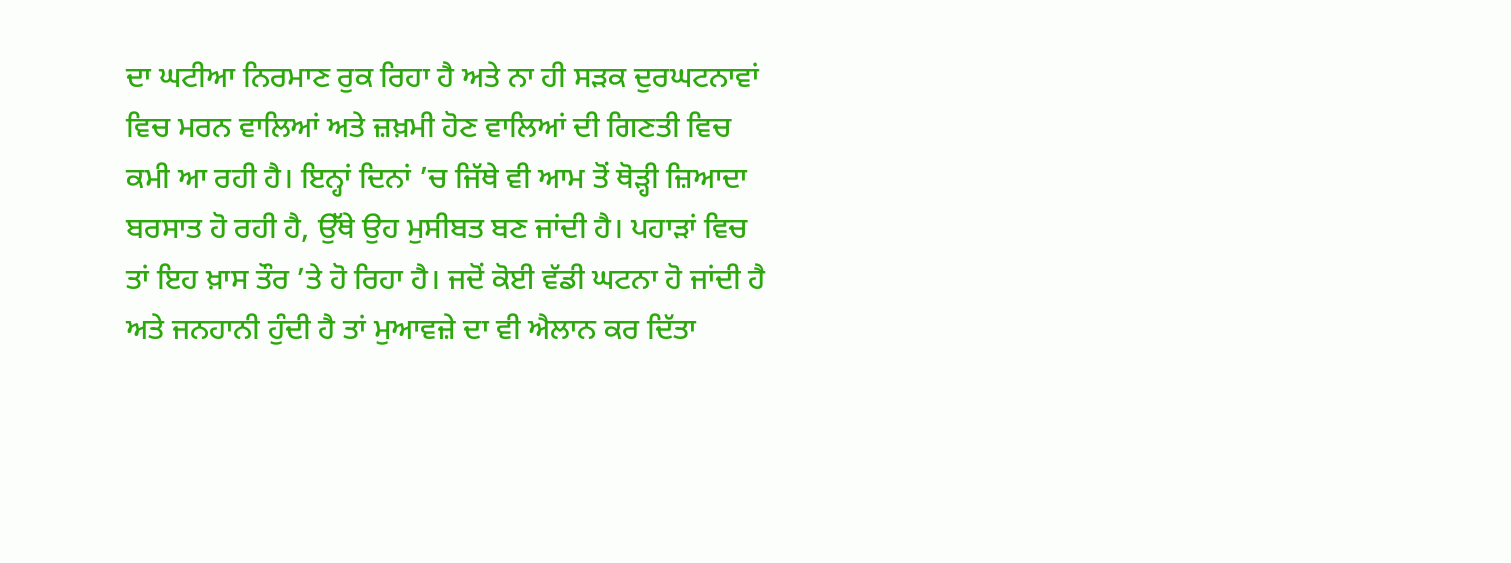ਦਾ ਘਟੀਆ ਨਿਰਮਾਣ ਰੁਕ ਰਿਹਾ ਹੈ ਅਤੇ ਨਾ ਹੀ ਸੜਕ ਦੁਰਘਟਨਾਵਾਂ ਵਿਚ ਮਰਨ ਵਾਲਿਆਂ ਅਤੇ ਜ਼ਖ਼ਮੀ ਹੋਣ ਵਾਲਿਆਂ ਦੀ ਗਿਣਤੀ ਵਿਚ ਕਮੀ ਆ ਰਹੀ ਹੈ। ਇਨ੍ਹਾਂ ਦਿਨਾਂ ’ਚ ਜਿੱਥੇ ਵੀ ਆਮ ਤੋਂ ਥੋੜ੍ਹੀ ਜ਼ਿਆਦਾ ਬਰਸਾਤ ਹੋ ਰਹੀ ਹੈ, ਉੱਥੇ ਉਹ ਮੁਸੀਬਤ ਬਣ ਜਾਂਦੀ ਹੈ। ਪਹਾੜਾਂ ਵਿਚ ਤਾਂ ਇਹ ਖ਼ਾਸ ਤੌਰ ’ਤੇ ਹੋ ਰਿਹਾ ਹੈ। ਜਦੋਂ ਕੋਈ ਵੱਡੀ ਘਟਨਾ ਹੋ ਜਾਂਦੀ ਹੈ ਅਤੇ ਜਨਹਾਨੀ ਹੁੰਦੀ ਹੈ ਤਾਂ ਮੁਆਵਜ਼ੇ ਦਾ ਵੀ ਐਲਾਨ ਕਰ ਦਿੱਤਾ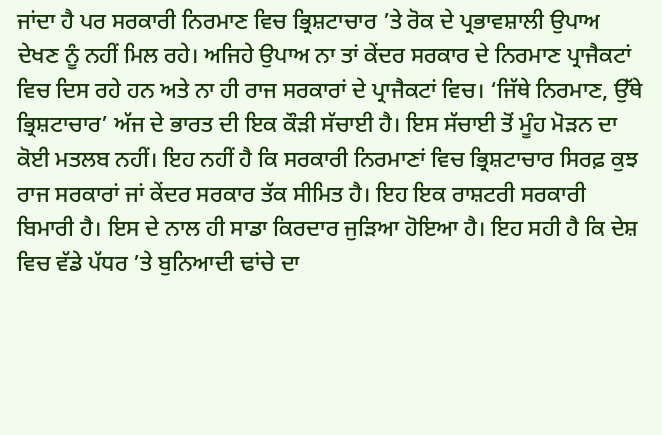ਜਾਂਦਾ ਹੈ ਪਰ ਸਰਕਾਰੀ ਨਿਰਮਾਣ ਵਿਚ ਭ੍ਰਿਸ਼ਟਾਚਾਰ ’ਤੇ ਰੋਕ ਦੇ ਪ੍ਰਭਾਵਸ਼ਾਲੀ ਉਪਾਅ ਦੇਖਣ ਨੂੰ ਨਹੀਂ ਮਿਲ ਰਹੇ। ਅਜਿਹੇ ਉਪਾਅ ਨਾ ਤਾਂ ਕੇਂਦਰ ਸਰਕਾਰ ਦੇ ਨਿਰਮਾਣ ਪ੍ਰਾਜੈਕਟਾਂ ਵਿਚ ਦਿਸ ਰਹੇ ਹਨ ਅਤੇ ਨਾ ਹੀ ਰਾਜ ਸਰਕਾਰਾਂ ਦੇ ਪ੍ਰਾਜੈਕਟਾਂ ਵਿਚ। ‘ਜਿੱਥੇ ਨਿਰਮਾਣ, ਉੱਥੇ ਭ੍ਰਿਸ਼ਟਾਚਾਰ’ ਅੱਜ ਦੇ ਭਾਰਤ ਦੀ ਇਕ ਕੌੜੀ ਸੱਚਾਈ ਹੈ। ਇਸ ਸੱਚਾਈ ਤੋਂ ਮੂੰਹ ਮੋੜਨ ਦਾ ਕੋਈ ਮਤਲਬ ਨਹੀਂ। ਇਹ ਨਹੀਂ ਹੈ ਕਿ ਸਰਕਾਰੀ ਨਿਰਮਾਣਾਂ ਵਿਚ ਭ੍ਰਿਸ਼ਟਾਚਾਰ ਸਿਰਫ਼ ਕੁਝ ਰਾਜ ਸਰਕਾਰਾਂ ਜਾਂ ਕੇਂਦਰ ਸਰਕਾਰ ਤੱਕ ਸੀਮਿਤ ਹੈ। ਇਹ ਇਕ ਰਾਸ਼ਟਰੀ ਸਰਕਾਰੀ ਬਿਮਾਰੀ ਹੈ। ਇਸ ਦੇ ਨਾਲ ਹੀ ਸਾਡਾ ਕਿਰਦਾਰ ਜੁੜਿਆ ਹੋਇਆ ਹੈ। ਇਹ ਸਹੀ ਹੈ ਕਿ ਦੇਸ਼ ਵਿਚ ਵੱਡੇ ਪੱਧਰ ’ਤੇ ਬੁਨਿਆਦੀ ਢਾਂਚੇ ਦਾ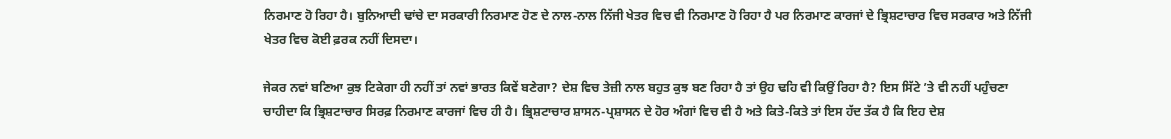ਨਿਰਮਾਣ ਹੋ ਰਿਹਾ ਹੈ। ਬੁਨਿਆਦੀ ਢਾਂਚੇ ਦਾ ਸਰਕਾਰੀ ਨਿਰਮਾਣ ਹੋਣ ਦੇ ਨਾਲ-ਨਾਲ ਨਿੱਜੀ ਖੇਤਰ ਵਿਚ ਵੀ ਨਿਰਮਾਣ ਹੋ ਰਿਹਾ ਹੈ ਪਰ ਨਿਰਮਾਣ ਕਾਰਜਾਂ ਦੇ ਭ੍ਰਿਸ਼ਟਾਚਾਰ ਵਿਚ ਸਰਕਾਰ ਅਤੇ ਨਿੱਜੀ ਖੇਤਰ ਵਿਚ ਕੋਈ ਫ਼ਰਕ ਨਹੀਂ ਦਿਸਦਾ।

ਜੇਕਰ ਨਵਾਂ ਬਣਿਆ ਕੁਝ ਟਿਕੇਗਾ ਹੀ ਨਹੀਂ ਤਾਂ ਨਵਾਂ ਭਾਰਤ ਕਿਵੇਂ ਬਣੇਗਾ? ਦੇਸ਼ ਵਿਚ ਤੇਜ਼ੀ ਨਾਲ ਬਹੁਤ ਕੁਝ ਬਣ ਰਿਹਾ ਹੈ ਤਾਂ ਉਹ ਢਹਿ ਵੀ ਕਿਉਂ ਰਿਹਾ ਹੈ? ਇਸ ਸਿੱਟੇ ’ਤੇ ਵੀ ਨਹੀਂ ਪਹੁੰਚਣਾ ਚਾਹੀਦਾ ਕਿ ਭ੍ਰਿਸ਼ਟਾਚਾਰ ਸਿਰਫ਼ ਨਿਰਮਾਣ ਕਾਰਜਾਂ ਵਿਚ ਹੀ ਹੈ। ਭ੍ਰਿਸ਼ਟਾਚਾਰ ਸ਼ਾਸਨ-ਪ੍ਰਸ਼ਾਸਨ ਦੇ ਹੋਰ ਅੰਗਾਂ ਵਿਚ ਵੀ ਹੈ ਅਤੇ ਕਿਤੇ-ਕਿਤੇ ਤਾਂ ਇਸ ਹੱਦ ਤੱਕ ਹੈ ਕਿ ਇਹ ਦੇਸ਼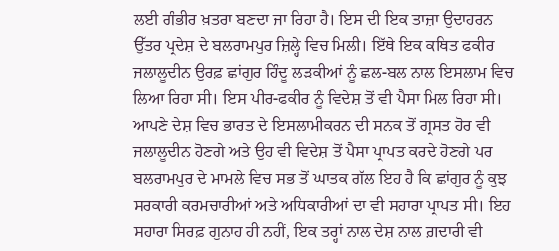ਲਈ ਗੰਭੀਰ ਖ਼ਤਰਾ ਬਣਦਾ ਜਾ ਰਿਹਾ ਹੈ। ਇਸ ਦੀ ਇਕ ਤਾਜ਼ਾ ਉਦਾਹਰਨ ਉੱਤਰ ਪ੍ਰਦੇਸ਼ ਦੇ ਬਲਰਾਮਪੁਰ ਜ਼ਿਲ੍ਹੇ ਵਿਚ ਮਿਲੀ। ਇੱਥੇ ਇਕ ਕਥਿਤ ਫਕੀਰ ਜਲਾਲੂਦੀਨ ਉਰਫ਼ ਛਾਂਗੁਰ ਹਿੰਦੂ ਲੜਕੀਆਂ ਨੂੰ ਛਲ-ਬਲ ਨਾਲ ਇਸਲਾਮ ਵਿਚ ਲਿਆ ਰਿਹਾ ਸੀ। ਇਸ ਪੀਰ-ਫਕੀਰ ਨੂੰ ਵਿਦੇਸ਼ ਤੋਂ ਵੀ ਪੈਸਾ ਮਿਲ ਰਿਹਾ ਸੀ। ਆਪਣੇ ਦੇਸ਼ ਵਿਚ ਭਾਰਤ ਦੇ ਇਸਲਾਮੀਕਰਨ ਦੀ ਸਨਕ ਤੋਂ ਗ੍ਰਸਤ ਹੋਰ ਵੀ ਜਲਾਲੂਦੀਨ ਹੋਣਗੇ ਅਤੇ ਉਹ ਵੀ ਵਿਦੇਸ਼ ਤੋਂ ਪੈਸਾ ਪ੍ਰਾਪਤ ਕਰਦੇ ਹੋਣਗੇ ਪਰ ਬਲਰਾਮਪੁਰ ਦੇ ਮਾਮਲੇ ਵਿਚ ਸਭ ਤੋਂ ਘਾਤਕ ਗੱਲ ਇਹ ਹੈ ਕਿ ਛਾਂਗੁਰ ਨੂੰ ਕੁਝ ਸਰਕਾਰੀ ਕਰਮਚਾਰੀਆਂ ਅਤੇ ਅਧਿਕਾਰੀਆਂ ਦਾ ਵੀ ਸਹਾਰਾ ਪ੍ਰਾਪਤ ਸੀ। ਇਹ ਸਹਾਰਾ ਸਿਰਫ਼ ਗੁਨਾਹ ਹੀ ਨਹੀਂ, ਇਕ ਤਰ੍ਹਾਂ ਨਾਲ ਦੇਸ਼ ਨਾਲ ਗ਼ਦਾਰੀ ਵੀ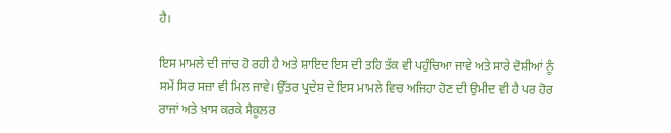ਹੈ।

ਇਸ ਮਾਮਲੇ ਦੀ ਜਾਂਚ ਹੋ ਰਹੀ ਹੈ ਅਤੇ ਸ਼ਾਇਦ ਇਸ ਦੀ ਤਹਿ ਤੱਕ ਵੀ ਪਹੁੰਚਿਆ ਜਾਵੇ ਅਤੇ ਸਾਰੇ ਦੋਸ਼ੀਆਂ ਨੂੰ ਸਮੇਂ ਸਿਰ ਸਜ਼ਾ ਵੀ ਮਿਲ ਜਾਵੇ। ਉੱਤਰ ਪ੍ਰਦੇਸ਼ ਦੇ ਇਸ ਮਾਮਲੇ ਵਿਚ ਅਜਿਹਾ ਹੋਣ ਦੀ ਉਮੀਦ ਵੀ ਹੈ ਪਰ ਹੋਰ ਰਾਜਾਂ ਅਤੇ ਖ਼ਾਸ ਕਰਕੇ ਸੈਕੂਲਰ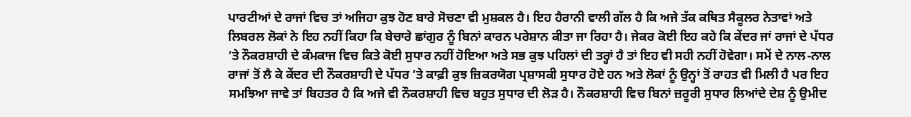ਪਾਰਟੀਆਂ ਦੇ ਰਾਜਾਂ ਵਿਚ ਤਾਂ ਅਜਿਹਾ ਕੁਝ ਹੋਣ ਬਾਰੇ ਸੋਚਣਾ ਵੀ ਮੁਸ਼ਕਲ ਹੈ। ਇਹ ਹੈਰਾਨੀ ਵਾਲੀ ਗੱਲ ਹੈ ਕਿ ਅਜੇ ਤੱਕ ਕਥਿਤ ਸੈਕੂਲਰ ਨੇਤਾਵਾਂ ਅਤੇ ਲਿਬਰਲ ਲੋਕਾਂ ਨੇ ਇਹ ਨਹੀਂ ਕਿਹਾ ਕਿ ਬੇਚਾਰੇ ਛਾਂਗੁਰ ਨੂੰ ਬਿਨਾਂ ਕਾਰਨ ਪਰੇਸ਼ਾਨ ਕੀਤਾ ਜਾ ਰਿਹਾ ਹੈ। ਜੇਕਰ ਕੋਈ ਇਹ ਕਹੇ ਕਿ ਕੇਂਦਰ ਜਾਂ ਰਾਜਾਂ ਦੇ ਪੱਧਰ ’ਤੇ ਨੌਕਰਸ਼ਾਹੀ ਦੇ ਕੰਮਕਾਜ ਵਿਚ ਕਿਤੇ ਕੋਈ ਸੁਧਾਰ ਨਹੀਂ ਹੋਇਆ ਅਤੇ ਸਭ ਕੁਝ ਪਹਿਲਾਂ ਦੀ ਤਰ੍ਹਾਂ ਹੈ ਤਾਂ ਇਹ ਵੀ ਸਹੀ ਨਹੀਂ ਹੋਵੇਗਾ। ਸਮੇਂ ਦੇ ਨਾਲ-ਨਾਲ ਰਾਜਾਂ ਤੋਂ ਲੈ ਕੇ ਕੇਂਦਰ ਦੀ ਨੌਕਰਸ਼ਾਹੀ ਦੇ ਪੱਧਰ ’ਤੇ ਕਾਫ਼ੀ ਕੁਝ ਜ਼ਿਕਰਯੋਗ ਪ੍ਰਸ਼ਾਸਕੀ ਸੁਧਾਰ ਹੋਏ ਹਨ ਅਤੇ ਲੋਕਾਂ ਨੂੰ ਉਨ੍ਹਾਂ ਤੋਂ ਰਾਹਤ ਵੀ ਮਿਲੀ ਹੈ ਪਰ ਇਹ ਸਮਝਿਆ ਜਾਵੇ ਤਾਂ ਬਿਹਤਰ ਹੈ ਕਿ ਅਜੇ ਵੀ ਨੌਕਰਸ਼ਾਹੀ ਵਿਚ ਬਹੁਤ ਸੁਧਾਰ ਦੀ ਲੋੜ ਹੈ। ਨੌਕਰਸ਼ਾਹੀ ਵਿਚ ਬਿਨਾਂ ਜ਼ਰੂਰੀ ਸੁਧਾਰ ਲਿਆਂਦੇ ਦੇਸ਼ ਨੂੰ ਉਮੀਦ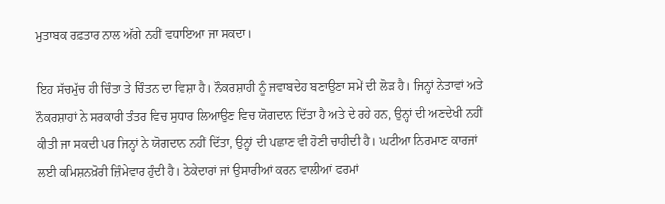ਮੁਤਾਬਕ ਰਫ਼ਤਾਰ ਨਾਲ ਅੱਗੇ ਨਹੀਂ ਵਧਾਇਆ ਜਾ ਸਕਦਾ।

ਇਹ ਸੱਚਮੁੱਚ ਹੀ ਚਿੰਤਾ ਤੇ ਚਿੰਤਨ ਦਾ ਵਿਸ਼ਾ ਹੈ। ਨੌਕਰਸ਼ਾਹੀ ਨੂੰ ਜਵਾਬਦੇਹ ਬਣਾਉਣਾ ਸਮੇਂ ਦੀ ਲੋੜ ਹੈ। ਜਿਨ੍ਹਾਂ ਨੇਤਾਵਾਂ ਅਤੇ ਨੌਕਰਸ਼ਾਹਾਂ ਨੇ ਸਰਕਾਰੀ ਤੰਤਰ ਵਿਚ ਸੁਧਾਰ ਲਿਆਉਣ ਵਿਚ ਯੋਗਦਾਨ ਦਿੱਤਾ ਹੈ ਅਤੇ ਦੇ ਰਹੇ ਹਨ, ਉਨ੍ਹਾਂ ਦੀ ਅਣਦੇਖੀ ਨਹੀਂ ਕੀਤੀ ਜਾ ਸਕਦੀ ਪਰ ਜਿਨ੍ਹਾਂ ਨੇ ਯੋਗਦਾਨ ਨਹੀਂ ਦਿੱਤਾ, ਉਨ੍ਹਾਂ ਦੀ ਪਛਾਣ ਵੀ ਹੋਣੀ ਚਾਹੀਦੀ ਹੈ। ਘਟੀਆ ਨਿਰਮਾਣ ਕਾਰਜਾਂ ਲਈ ਕਮਿਸ਼ਨਖ਼ੋਰੀ ਜ਼ਿੰਮੇਵਾਰ ਹੁੰਦੀ ਹੈ। ਠੇਕੇਦਾਰਾਂ ਜਾਂ ਉਸਾਰੀਆਂ ਕਰਨ ਵਾਲੀਆਂ ਫਰਮਾਂ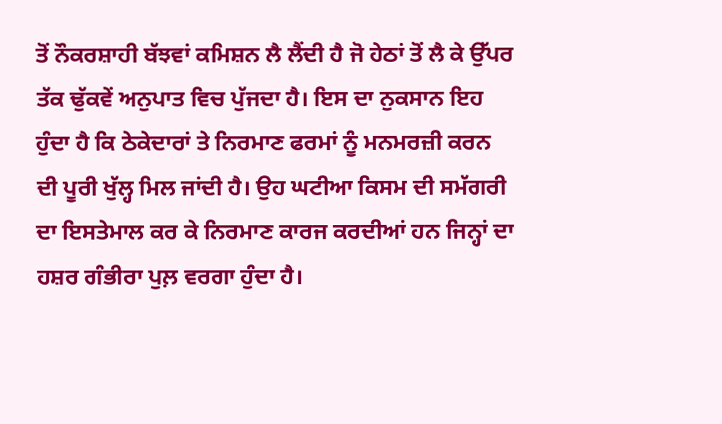ਤੋਂ ਨੌਕਰਸ਼ਾਹੀ ਬੱਝਵਾਂ ਕਮਿਸ਼ਨ ਲੈ ਲੈਂਦੀ ਹੈ ਜੋ ਹੇਠਾਂ ਤੋਂ ਲੈ ਕੇ ਉੱਪਰ ਤੱਕ ਢੁੱਕਵੇਂ ਅਨੁਪਾਤ ਵਿਚ ਪੁੱਜਦਾ ਹੈ। ਇਸ ਦਾ ਨੁਕਸਾਨ ਇਹ ਹੁੰਦਾ ਹੈ ਕਿ ਠੇਕੇਦਾਰਾਂ ਤੇ ਨਿਰਮਾਣ ਫਰਮਾਂ ਨੂੰ ਮਨਮਰਜ਼ੀ ਕਰਨ ਦੀ ਪੂਰੀ ਖੁੱਲ੍ਹ ਮਿਲ ਜਾਂਦੀ ਹੈ। ਉਹ ਘਟੀਆ ਕਿਸਮ ਦੀ ਸਮੱਗਰੀ ਦਾ ਇਸਤੇਮਾਲ ਕਰ ਕੇ ਨਿਰਮਾਣ ਕਾਰਜ ਕਰਦੀਆਂ ਹਨ ਜਿਨ੍ਹਾਂ ਦਾ ਹਸ਼ਰ ਗੰਭੀਰਾ ਪੁਲ਼ ਵਰਗਾ ਹੁੰਦਾ ਹੈ।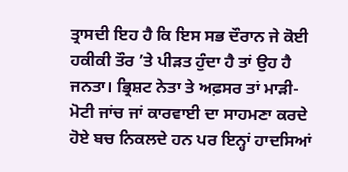ਤ੍ਰਾਸਦੀ ਇਹ ਹੈ ਕਿ ਇਸ ਸਭ ਦੌਰਾਨ ਜੇ ਕੋਈ ਹਕੀਕੀ ਤੌਰ ’ਤੇ ਪੀੜਤ ਹੁੰਦਾ ਹੈ ਤਾਂ ਉਹ ਹੈ ਜਨਤਾ। ਭ੍ਰਿਸ਼ਟ ਨੇਤਾ ਤੇ ਅਫ਼ਸਰ ਤਾਂ ਮਾੜੀ-ਮੋਟੀ ਜਾਂਚ ਜਾਂ ਕਾਰਵਾਈ ਦਾ ਸਾਹਮਣਾ ਕਰਦੇ ਹੋਏ ਬਚ ਨਿਕਲਦੇ ਹਨ ਪਰ ਇਨ੍ਹਾਂ ਹਾਦਸਿਆਂ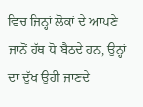ਵਿਚ ਜਿਨ੍ਹਾਂ ਲੋਕਾਂ ਦੇ ਆਪਣੇ ਜਾਨੋਂ ਹੱਥ ਧੋ ਬੈਠਦੇ ਹਨ, ਉਨ੍ਹਾਂ ਦਾ ਦੁੱਖ ਉਹੀ ਜਾਣਦੇ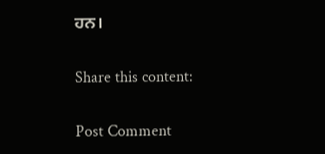ਹਨ।

Share this content:

Post Comment